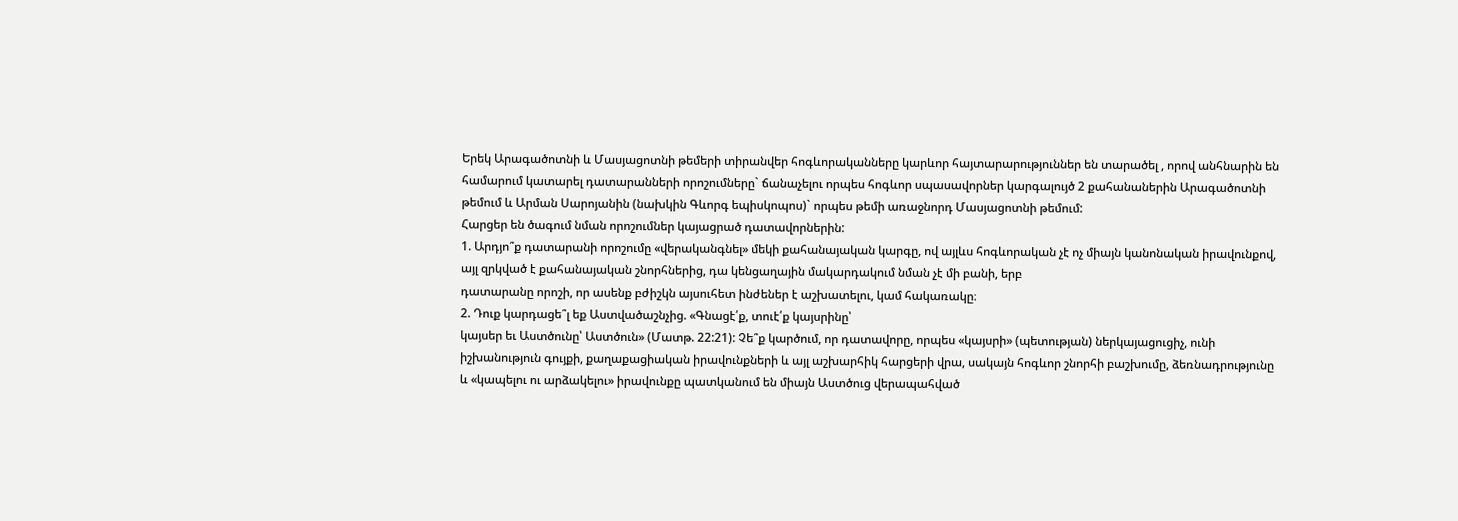Երեկ Արագածոտնի և Մասյացոտնի թեմերի տիրանվեր հոգևորականները կարևոր հայտարարություններ են տարածել , որով անհնարին են համարում կատարել դատարանների որոշումները` ճանաչելու որպես հոգևոր սպասավորներ կարգալույծ 2 քահանաներին Արագածոտնի թեմում և Արման Սարոյանին (նախկին Գևորգ եպիսկոպոս)` որպես թեմի առաջնորդ Մասյացոտնի թեմում:
Հարցեր են ծագում նման որոշումներ կայացրած դատավորներին:
1. Արդյո՞ք դատարանի որոշումը «վերականգնել» մեկի քահանայական կարգը, ով այլևս հոգևորական չէ ոչ միայն կանոնական իրավունքով, այլ զրկված է քահանայական շնորհներից, դա կենցաղային մակարդակում նման չէ մի բանի, երբ
դատարանը որոշի, որ ասենք բժիշկն այսուհետ ինժեներ է աշխատելու, կամ հակառակը։
2. Դուք կարդացե՞լ եք Աստվածաշնչից. «Գնացէ՛ք, տուէ՛ք կայսրինը՝
կայսեր եւ Աստծունը՝ Աստծուն» (Մատթ. 22:21): Չե՞ք կարծում, որ դատավորը, որպես «կայսրի» (պետության) ներկայացուցիչ, ունի իշխանություն գույքի, քաղաքացիական իրավունքների և այլ աշխարհիկ հարցերի վրա, սակայն հոգևոր շնորհի բաշխումը, ձեռնադրությունը և «կապելու ու արձակելու» իրավունքը պատկանում են միայն Աստծուց վերապահված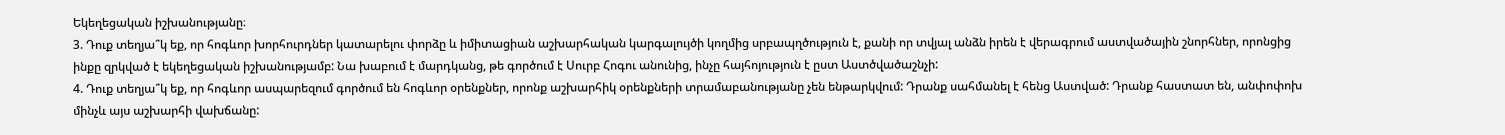Եկեղեցական իշխանությանը։
3. Դուք տեղյա՞կ եք, որ հոգևոր խորհուրդներ կատարելու փորձը և իմիտացիան աշխարհական կարգալույծի կողմից սրբապղծություն է, քանի որ տվյալ անձն իրեն է վերագրում աստվածային շնորհներ, որոնցից ինքը զրկված է եկեղեցական իշխանությամբ: Նա խաբում է մարդկանց, թե գործում է Սուրբ Հոգու անունից, ինչը հայհոյություն է ըստ Աստծվածաշնչի:
4. Դուք տեղյա՞կ եք, որ հոգևոր ասպարեզում գործում են հոգևոր օրենքներ, որոնք աշխարհիկ օրենքների տրամաբանությանը չեն ենթարկվում: Դրանք սահմանել է հենց Աստված: Դրանք հաստատ են, անփոփոխ մինչև այս աշխարհի վախճանը: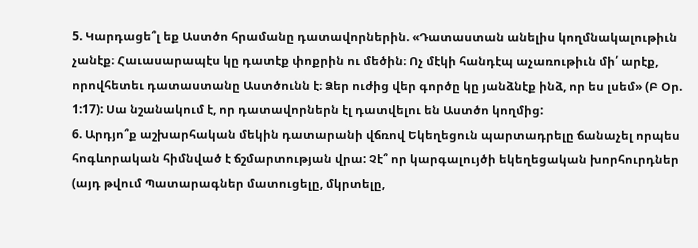5. Կարդացե՞լ եք Աստծո հրամանը դատավորներին. «Դատաստան անելիս կողմնակալութիւն չանէք։ Հաւասարապէս կը դատէք փոքրին ու մեծին։ Ոչ մէկի հանդէպ աչառութիւն մի՛ արէք, որովհետեւ դատաստանը Աստծունն է։ Ձեր ուժից վեր գործը կը յանձնէք ինձ, որ ես լսեմ» (Բ Օր. 1:17): Սա նշանակում է, որ դատավորներն էլ դատվելու են Աստծո կողմից:
6. Արդյո՞ք աշխարհական մեկին դատարանի վճռով Եկեղեցուն պարտադրելը ճանաչել որպես հոգևորական հիմնված է ճշմարտության վրա: Չէ՞ որ կարգալույծի եկեղեցական խորհուրդներ (այդ թվում Պատարագներ մատուցելը, մկրտելը,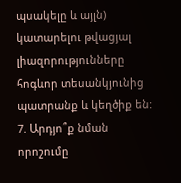պսակելը և այլն) կատարելու թվացյալ լիազորությունները հոգևոր տեսանկյունից պատրանք և կեղծիք են:
7. Արդյո՞ք նման որոշումը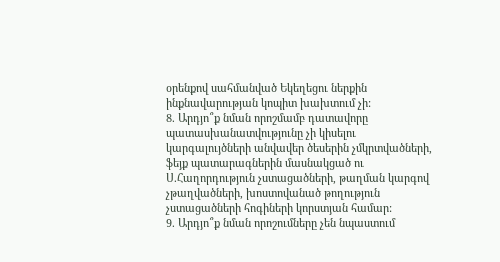օրենքով սահմանված Եկեղեցու ներքին ինքնավարության կոպիտ խախտում չի:
8. Արդյո՞ք նման որոշմամբ դատավորը պատասխանատվությունը չի կիսելու կարգալույծների անվավեր ծեսերին չմկրտվածների, ֆեյք պատարագներին մասնակցած ու Ս.Հաղորդություն չստացածների, թաղման կարգով չթաղվածների, խոստովանած թողություն չստացածների հոգիների կորստյան համար:
9. Արդյո՞ք նման որոշումները չեն նպաստում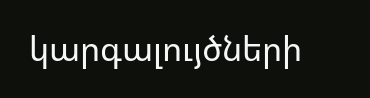կարգալույծների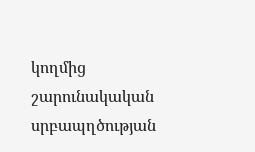կողմից շարունակական սրբապղծության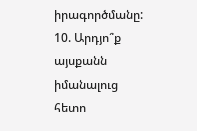իրագործմանը:
10. Արդյո՞ք այսքանն իմանալուց հետո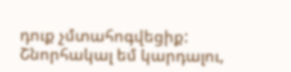դուք չմտահոգվեցիք:
Շնորհակալ եմ կարդալու,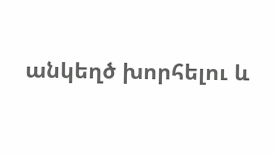անկեղծ խորհելու և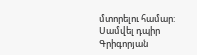մտորելու համար:
Սամվել դպիր Գրիգորյան